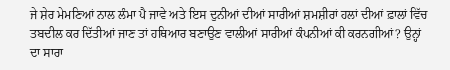ਜੇ ਸ਼ੇਰ ਮੇਮਣਿਆਂ ਨਾਲ ਲੰਮਾ ਪੈ ਜਾਵੇ ਅਤੇ ਇਸ ਦੁਨੀਆਂ ਦੀਆਂ ਸਾਰੀਆਂ ਸ਼ਮਸ਼ੀਰਾਂ ਹਲਾਂ ਦੀਆਂ ਫ਼ਾਲਾਂ ਵਿੱਚ ਤਬਦੀਲ ਕਰ ਦਿੱਤੀਆਂ ਜਾਣ ਤਾਂ ਹਥਿਆਰ ਬਣਾਉਣ ਵਾਲੀਆਂ ਸਾਰੀਆਂ ਕੰਪਨੀਆਂ ਕੀ ਕਰਨਗੀਆਂ? ਉਨ੍ਹਾਂ ਦਾ ਸਾਰਾ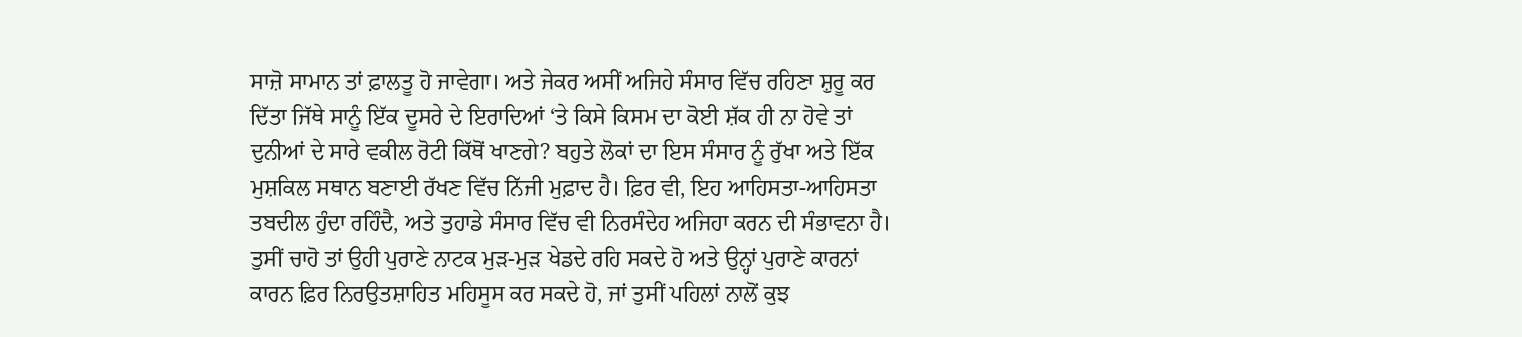ਸਾਜ਼ੋ ਸਾਮਾਨ ਤਾਂ ਫ਼ਾਲਤੂ ਹੋ ਜਾਵੇਗਾ। ਅਤੇ ਜੇਕਰ ਅਸੀਂ ਅਜਿਹੇ ਸੰਸਾਰ ਵਿੱਚ ਰਹਿਣਾ ਸ਼ੁਰੂ ਕਰ ਦਿੱਤਾ ਜਿੱਥੇ ਸਾਨੂੰ ਇੱਕ ਦੂਸਰੇ ਦੇ ਇਰਾਦਿਆਂ ‘ਤੇ ਕਿਸੇ ਕਿਸਮ ਦਾ ਕੋਈ ਸ਼ੱਕ ਹੀ ਨਾ ਹੋਵੇ ਤਾਂ ਦੁਨੀਆਂ ਦੇ ਸਾਰੇ ਵਕੀਲ ਰੋਟੀ ਕਿੱਥੋਂ ਖਾਣਗੇ? ਬਹੁਤੇ ਲੋਕਾਂ ਦਾ ਇਸ ਸੰਸਾਰ ਨੂੰ ਰੁੱਖਾ ਅਤੇ ਇੱਕ ਮੁਸ਼ਕਿਲ ਸਥਾਨ ਬਣਾਈ ਰੱਖਣ ਵਿੱਚ ਨਿੱਜੀ ਮੁਫ਼ਾਦ ਹੈ। ਫ਼ਿਰ ਵੀ, ਇਹ ਆਹਿਸਤਾ-ਆਹਿਸਤਾ ਤਬਦੀਲ ਹੁੰਦਾ ਰਹਿੰਦੈ, ਅਤੇ ਤੁਹਾਡੇ ਸੰਸਾਰ ਵਿੱਚ ਵੀ ਨਿਰਸੰਦੇਹ ਅਜਿਹਾ ਕਰਨ ਦੀ ਸੰਭਾਵਨਾ ਹੈ। ਤੁਸੀਂ ਚਾਹੋ ਤਾਂ ਉਹੀ ਪੁਰਾਣੇ ਨਾਟਕ ਮੁੜ-ਮੁੜ ਖੇਡਦੇ ਰਹਿ ਸਕਦੇ ਹੋ ਅਤੇ ਉਨ੍ਹਾਂ ਪੁਰਾਣੇ ਕਾਰਨਾਂ ਕਾਰਨ ਫ਼ਿਰ ਨਿਰਉਤਸ਼ਾਹਿਤ ਮਹਿਸੂਸ ਕਰ ਸਕਦੇ ਹੋ, ਜਾਂ ਤੁਸੀਂ ਪਹਿਲਾਂ ਨਾਲੋਂ ਕੁਝ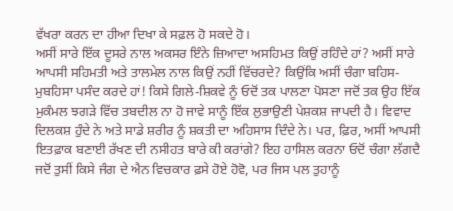ਵੱਖਰਾ ਕਰਨ ਦਾ ਹੀਆ ਦਿਖਾ ਕੇ ਸਫ਼ਲ ਹੋ ਸਕਦੇ ਹੋ।
ਅਸੀਂ ਸਾਰੇ ਇੱਕ ਦੂਸਰੇ ਨਾਲ ਅਕਸਰ ਇੰਨੇ ਜ਼ਿਆਦਾ ਅਸਹਿਮਤ ਕਿਉਂ ਰਹਿੰਦੇ ਹਾਂ? ਅਸੀਂ ਸਾਰੇ ਆਪਸੀ ਸਹਿਮਤੀ ਅਤੇ ਤਾਲਮੇਲ ਨਾਲ ਕਿਉਂ ਨਹੀਂ ਵਿੱਚਰਦੇ? ਕਿਉਂਕਿ ਅਸੀਂ ਚੰਗਾ ਬਹਿਸ-ਮੁਬਹਿਸਾ ਪਸੰਦ ਕਰਦੇ ਹਾਂ! ਕਿਸੇ ਗਿਲੇ-ਸ਼ਿਕਵੇ ਨੂੰ ਓਦੋਂ ਤਕ ਪਾਲਣਾ ਪੋਸਣਾ ਜਦੋਂ ਤਕ ਉਹ ਇੱਕ ਮੁਕੰਮਲ ਝਗੜੇ ਵਿੱਚ ਤਬਦੀਲ ਨਾ ਹੋ ਜਾਵੇ ਸਾਨੂੰ ਇੱਕ ਲੁਭਾਉਣੀ ਪੇਸ਼ਕਸ਼ ਜਾਪਦੀ ਹੈ। ਵਿਵਾਦ ਦਿਲਕਸ਼ ਹੁੰਦੇ ਨੇ ਅਤੇ ਸਾਡੇ ਸ਼ਰੀਰ ਨੂੰ ਸ਼ਕਤੀ ਦਾ ਅਹਿਸਾਸ ਦਿੰਦੇ ਨੇ। ਪਰ, ਫ਼ਿਰ, ਅਸੀਂ ਆਪਸੀ ਇਤਫ਼ਾਕ ਬਣਾਈ ਰੱਖਣ ਦੀ ਨਸੀਹਤ ਬਾਰੇ ਕੀ ਕਰਾਂਗੇ? ਇਹ ਹਾਸਿਲ ਕਰਨਾ ਓਦੋਂ ਚੰਗਾ ਲੱਗਦੈ ਜਦੋਂ ਤੁਸੀਂ ਕਿਸੇ ਜੰਗ ਦੇ ਐਨ ਵਿਚਕਾਰ ਫ਼ਸੇ ਹੋਏ ਹੋਵੋ, ਪਰ ਜਿਸ ਪਲ ਤੁਹਾਨੂੰ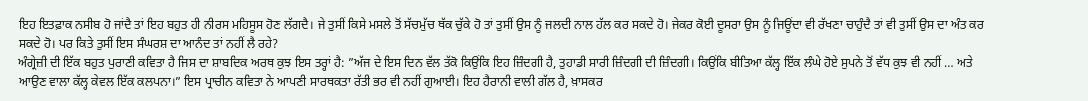ਇਹ ਇਤਫ਼ਾਕ ਨਸੀਬ ਹੋ ਜਾਂਦੈ ਤਾਂ ਇਹ ਬਹੁਤ ਹੀ ਨੀਰਸ ਮਹਿਸੂਸ ਹੋਣ ਲੱਗਦੈ। ਜੇ ਤੁਸੀਂ ਕਿਸੇ ਮਸਲੇ ਤੋਂ ਸੱਚਮੁੱਚ ਥੱਕ ਚੁੱਕੇ ਹੋ ਤਾਂ ਤੁਸੀਂ ਉਸ ਨੂੰ ਜਲਦੀ ਨਾਲ ਹੱਲ ਕਰ ਸਕਦੇ ਹੋ। ਜੇਕਰ ਕੋਈ ਦੂਸਰਾ ਉਸ ਨੂੰ ਜਿਊਂਦਾ ਵੀ ਰੱਖਣਾ ਚਾਹੁੰਦੈ ਤਾਂ ਵੀ ਤੁਸੀਂ ਉਸ ਦਾ ਅੰਤ ਕਰ ਸਕਦੇ ਹੋ। ਪਰ ਕਿਤੇ ਤੁਸੀਂ ਇਸ ਸੰਘਰਸ਼ ਦਾ ਆਨੰਦ ਤਾਂ ਨਹੀਂ ਲੈ ਰਹੇ?
ਅੰਗ੍ਰੇਜ਼ੀ ਦੀ ਇੱਕ ਬਹੁਤ ਪੁਰਾਣੀ ਕਵਿਤਾ ਹੈ ਜਿਸ ਦਾ ਸ਼ਾਬਦਿਕ ਅਰਥ ਕੁਝ ਇਸ ਤਰ੍ਹਾਂ ਹੈ: ”ਅੱਜ ਦੇ ਇਸ ਦਿਨ ਵੱਲ ਤੱਕੋ ਕਿਉਂਕਿ ਇਹ ਜ਼ਿੰਦਗੀ ਹੈ, ਤੁਹਾਡੀ ਸਾਰੀ ਜ਼ਿੰਦਗੀ ਦੀ ਜ਼ਿੰਦਗੀ। ਕਿਉਂਕਿ ਬੀਤਿਆ ਕੱਲ੍ਹ ਇੱਕ ਲੰਘੇ ਹੋਏ ਸੁਪਨੇ ਤੋਂ ਵੱਧ ਕੁਝ ਵੀ ਨਹੀਂ … ਅਤੇ ਆਉਣ ਵਾਲਾ ਕੱਲ੍ਹ ਕੇਵਲ ਇੱਕ ਕਲਪਨਾ।” ਇਸ ਪ੍ਰਾਚੀਨ ਕਵਿਤਾ ਨੇ ਆਪਣੀ ਸਾਰਥਕਤਾ ਰੱਤੀ ਭਰ ਵੀ ਨਹੀਂ ਗੁਆਈ। ਇਹ ਹੈਰਾਨੀ ਵਾਲੀ ਗੱਲ ਹੈ, ਖ਼ਾਸਕਰ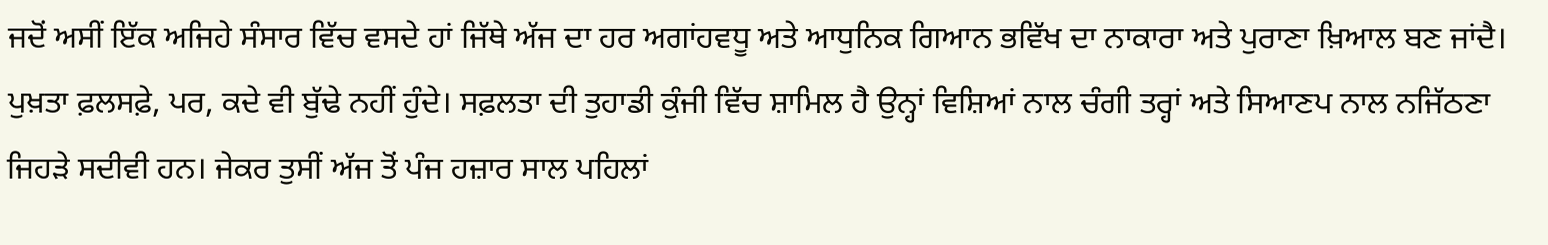ਜਦੋਂ ਅਸੀਂ ਇੱਕ ਅਜਿਹੇ ਸੰਸਾਰ ਵਿੱਚ ਵਸਦੇ ਹਾਂ ਜਿੱਥੇ ਅੱਜ ਦਾ ਹਰ ਅਗਾਂਹਵਧੂ ਅਤੇ ਆਧੁਨਿਕ ਗਿਆਨ ਭਵਿੱਖ ਦਾ ਨਾਕਾਰਾ ਅਤੇ ਪੁਰਾਣਾ ਖ਼ਿਆਲ ਬਣ ਜਾਂਦੈ। ਪੁਖ਼ਤਾ ਫ਼ਲਸਫ਼ੇ, ਪਰ, ਕਦੇ ਵੀ ਬੁੱਢੇ ਨਹੀਂ ਹੁੰਦੇ। ਸਫ਼ਲਤਾ ਦੀ ਤੁਹਾਡੀ ਕੁੰਜੀ ਵਿੱਚ ਸ਼ਾਮਿਲ ਹੈ ਉਨ੍ਹਾਂ ਵਿਸ਼ਿਆਂ ਨਾਲ ਚੰਗੀ ਤਰ੍ਹਾਂ ਅਤੇ ਸਿਆਣਪ ਨਾਲ ਨਜਿੱਠਣਾ ਜਿਹੜੇ ਸਦੀਵੀ ਹਨ। ਜੇਕਰ ਤੁਸੀਂ ਅੱਜ ਤੋਂ ਪੰਜ ਹਜ਼ਾਰ ਸਾਲ ਪਹਿਲਾਂ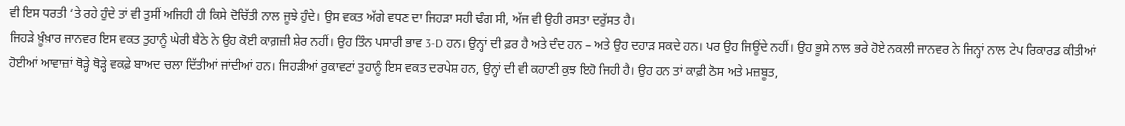ਵੀ ਇਸ ਧਰਤੀ ‘ਤੇ ਰਹੇ ਹੁੰਦੇ ਤਾਂ ਵੀ ਤੁਸੀਂ ਅਜਿਹੀ ਹੀ ਕਿਸੇ ਦੋਚਿੱਤੀ ਨਾਲ ਜੂਝੇ ਹੁੰਦੇ। ਉਸ ਵਕਤ ਅੱਗੇ ਵਧਣ ਦਾ ਜਿਹੜਾ ਸਹੀ ਢੰਗ ਸੀ, ਅੱਜ ਵੀ ਉਹੀ ਰਸਤਾ ਦਰੁੱਸਤ ਹੈ।
ਜਿਹੜੇ ਖ਼ੂੰਖ਼ਾਰ ਜਾਨਵਰ ਇਸ ਵਕਤ ਤੁਹਾਨੂੰ ਘੇਰੀ ਬੈਠੇ ਨੇ ਉਹ ਕੋਈ ਕਾਗ਼ਜ਼ੀ ਸ਼ੇਰ ਨਹੀਂ। ਉਹ ਤਿੰਨ ਪਸਾਰੀ ਭਾਵ 3-D ਹਨ। ਉਨ੍ਹਾਂ ਦੀ ਫ਼ਰ ਹੈ ਅਤੇ ਦੰਦ ਹਨ – ਅਤੇ ਉਹ ਦਹਾੜ ਸਕਦੇ ਹਨ। ਪਰ ਉਹ ਜਿਊਂਦੇ ਨਹੀਂ। ਉਹ ਭੂਸੇ ਨਾਲ ਭਰੇ ਹੋਏ ਨਕਲੀ ਜਾਨਵਰ ਨੇ ਜਿਨ੍ਹਾਂ ਨਾਲ ਟੇਪ ਰਿਕਾਰਡ ਕੀਤੀਆਂ ਹੋਈਆਂ ਆਵਾਜ਼ਾਂ ਥੋੜ੍ਹੇ ਥੋੜ੍ਹੇ ਵਕਫ਼ੇ ਬਾਅਦ ਚਲਾ ਦਿੱਤੀਆਂ ਜਾਂਦੀਆਂ ਹਨ। ਜਿਹੜੀਆਂ ਰੁਕਾਵਟਾਂ ਤੁਹਾਨੂੰ ਇਸ ਵਕਤ ਦਰਪੇਸ਼ ਹਨ, ਉਨ੍ਹਾਂ ਦੀ ਵੀ ਕਹਾਣੀ ਕੁਝ ਇਹੋ ਜਿਹੀ ਹੈ। ਉਹ ਹਨ ਤਾਂ ਕਾਫ਼ੀ ਠੋਸ ਅਤੇ ਮਜ਼ਬੂਤ,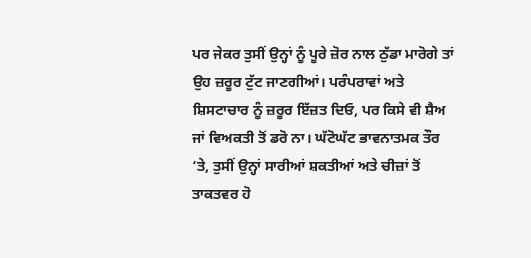ਪਰ ਜੇਕਰ ਤੁਸੀਂ ਉਨ੍ਹਾਂ ਨੂੰ ਪੂਰੇ ਜ਼ੋਰ ਨਾਲ ਠੁੱਡਾ ਮਾਰੋਗੇ ਤਾਂ ਉਹ ਜ਼ਰੂਰ ਟੁੱਟ ਜਾਣਗੀਆਂ। ਪਰੰਪਰਾਵਾਂ ਅਤੇ ਸ਼ਿਸਟਾਚਾਰ ਨੂੰ ਜ਼ਰੂਰ ਇੱਜ਼ਤ ਦਿਓ, ਪਰ ਕਿਸੇ ਵੀ ਸ਼ੈਅ ਜਾਂ ਵਿਅਕਤੀ ਤੋਂ ਡਰੋ ਨਾ। ਘੱਟੋਘੱਟ ਭਾਵਨਾਤਮਕ ਤੌਰ ‘ਤੇ, ਤੁਸੀਂ ਉਨ੍ਹਾਂ ਸਾਰੀਆਂ ਸ਼ਕਤੀਆਂ ਅਤੇ ਚੀਜ਼ਾਂ ਤੋਂ ਤਾਕਤਵਰ ਹੋ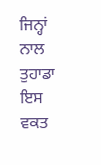ਜਿਨ੍ਹਾਂ ਨਾਲ ਤੁਹਾਡਾ ਇਸ ਵਕਤ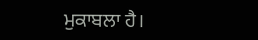ਮੁਕਾਬਲਾ ਹੈ।